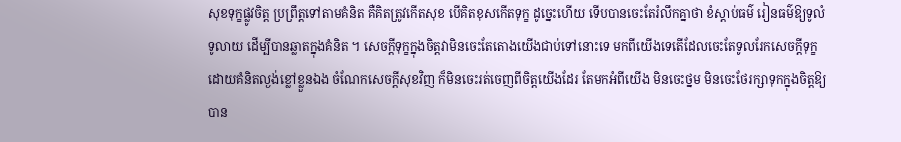សុខទុក្ខផ្លូវចិត្ត ប្រព្រឹត្តទៅតាមគំនិត គឺគិតត្រូវកើតសុខ បើគិតខុសកើតទុក្ខ ដូច្នេះហើយ ទើបបានចេះតែរំលឹកគ្នាថា ខំស្ដាប់ធម៌ រៀនធម៌ឱ្យទូលំទូលាយ ដើម្បីបានឆ្លាតក្នុងគំនិត ។ សេចក្ដីទុក្ខក្នុងចិត្តវាមិនចេះតែតោងយើងជាប់ទៅនោះទេ មកពីយើងទេតើដែលចេះតែទូលរែកសេចក្ដីទុក្ខដោយគំនិតល្ងង់ខ្លៅខ្លួនឯង ចំណែកសេចក្ដីសុខវិញ ក៏មិនចេះរត់ចេញពីចិត្តយើងដែរ តែមកអំពីយើង មិនចេះថ្នម មិនចេះថែរក្សាទុកក្នុងចិត្តឱ្យបាន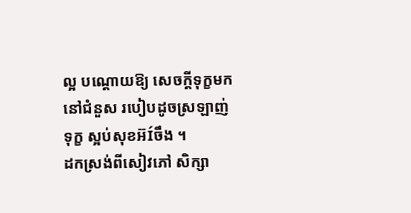ល្អ បណ្តោយឱ្យ សេចក្ដីទុក្ខមកនៅជំនួស របៀបដូចស្រឡាញ់ទុក្ខ ស្អប់សុខអ៊Íចឹង ។
ដកស្រង់ពីសៀវភៅ សិក្សា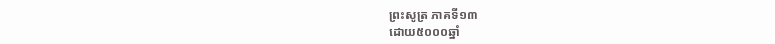ព្រះសូត្រ ភាគទី១៣
ដោយ៥០០០ឆ្នាំ